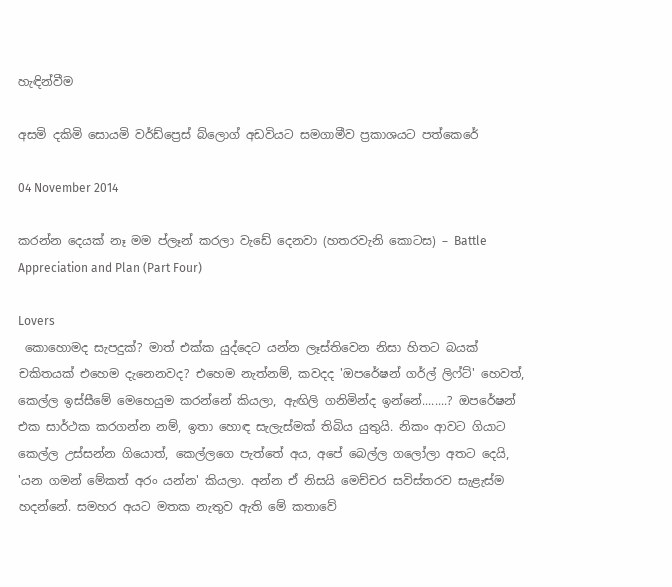හැඳින්වීම

අසමි දකිමි සොයමි වර්ඩ්ප්‍රෙස් බ්ලොග් අඩවියට සමගාමීව ප්‍රකාශයට පත්කෙරේ

04 November 2014

කරන්න දෙයක් නෑ මම ප්ලෑන් කරලා වැඩේ දෙනවා (හතරවැනි කොටස) – Battle Appreciation and Plan (Part Four)

Lovers
 කොහොමද සැපදුක්? මාත් එක්ක යුද්දෙට යන්න ලෑස්තිවෙන නිසා හිතට බයක් චකිතයක් එහෙම දැනෙනවද? එහෙම නැත්නම්, කවදද 'ඔපරේෂන් ගර්ල් ලිෆ්ට්' හෙවත්, කෙල්ල ඉස්සීමේ මෙහෙයුම කරන්නේ කියලා, ඇඟිලි ගනිමින්ද ඉන්නේ........? ඔපරේෂන් එක සාර්ථක කරගන්න නම්, ඉතා හොඳ සැලැස්මක් තිබිය යුතුයි. නිකං ආවට ගියාට කෙල්ල උස්සන්න ගියොත්, කෙල්ලගෙ පැත්තේ අය, අපේ බෙල්ල ගලෝලා අතට දෙයි, 'යන ගමන් මේකත් අරං යන්න' කියලා. අන්න ඒ නිසයි මෙච්චර සවිස්තරව සැළැස්ම හදන්නේ. සමහර අයට මතක නැතුව ඇති මේ කතාවේ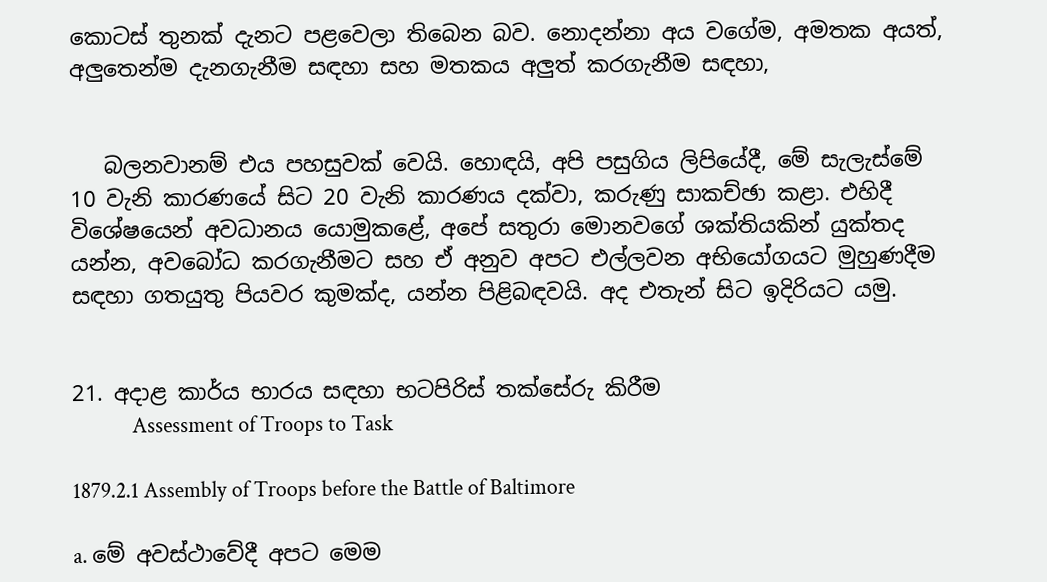කොටස් තුනක් දැනට පළවෙලා තිබෙන බව. නොදන්නා අය වගේම, අමතක අයත්, අලුතෙන්ම දැනගැනීම සඳහා සහ මතකය අලුත් කරගැනීම සඳහා,


   බලනවානම් එය පහසුවක් වෙයි. හොඳයි, අපි පසුගිය ලිපියේදී, මේ සැලැස්මේ 10 වැනි කාරණයේ සිට 20 වැනි කාරණය දක්වා, කරුණු සාකච්ඡා කළා. එහිදී විශේෂයෙන් අවධානය යොමුකළේ, අපේ සතුරා මොනවගේ ශක්තියකින් යුක්තද යන්න, අවබෝධ කරගැනීමට සහ ඒ අනුව අපට එල්ලවන අභියෝගයට මුහුණදීම සඳහා ගතයුතු පියවර කුමක්ද, යන්න පිළිබඳවයි. අද එතැන් සිට ඉදිරියට යමු.


21. අදාළ කාර්ය භාරය සඳහා භටපිරිස් තක්සේරු කිරීම
            Assessment of Troops to Task

1879.2.1 Assembly of Troops before the Battle of Baltimore

a. මේ අවස්ථාවේදී අපට මෙම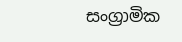සංග්‍රාමික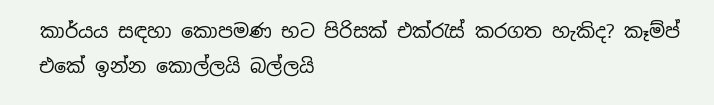කාර්යය සඳහා කොපමණ භට පිරිසක් එක්රැස් කරගත හැකිද? කෑම්ප් එකේ ඉන්න කොල්ලයි බල්ලයි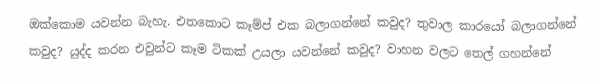ඔක්කොම යවන්න බැහැ. එතකොට කෑම්ප් එක බලාගන්නේ කවුද? තුවාල කාරයෝ බලාගන්නේ කවුද? යුද්ද කරන එවුන්ට කෑම ටිකක් උයලා යවන්නේ කවුද? වාහන වලට තෙල් ගහන්නේ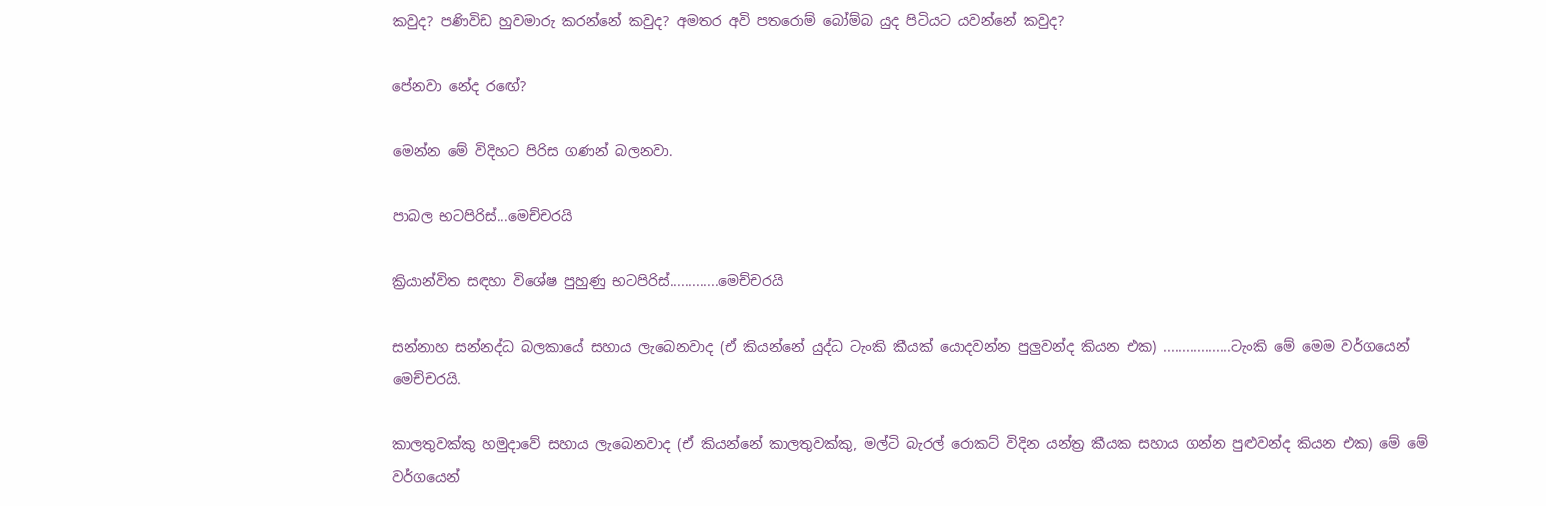කවුද? පණිවිඩ හුවමාරු කරන්නේ කවුද? අමතර අවි පතරොම් බෝම්බ යුද පිටියට යවන්නේ කවුද?

පේනවා නේද රඟේ?

මෙන්න මේ විදිහට පිරිස ගණන් බලනවා.

පාබල භටපිරිස්...මෙච්චරයි

ක්‍රියාන්විත සඳහා විශේෂ පුහුණු භටපිරිස්.............මෙච්චරයි

සන්නාහ සන්නද්ධ බලකායේ සහාය ලැබෙනවාද (ඒ කියන්නේ යුද්ධ ටැංකි කීයක් යොදවන්න පුලුවන්ද කියන එක) ..................ටැංකි මේ මෙම වර්ගයෙන් මෙච්චරයි.

කාලතුවක්කු හමුදාවේ සහාය ලැබෙනවාද (ඒ කියන්නේ කාලතුවක්කු, මල්ටි බැරල් රොකට් විදින යන්ත්‍ර කීයක සහාය ගන්න පුළුවන්ද කියන එක) මේ මේ වර්ගයෙන්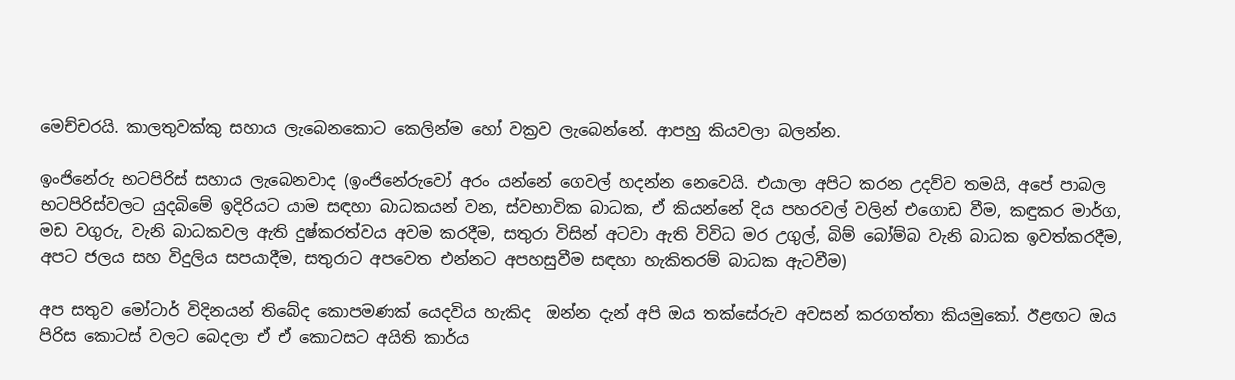මෙච්චරයි. කාලතුවක්කු සහාය ලැබෙනකොට කෙලින්ම හෝ වක්‍රව ලැබෙන්නේ. ආපහු කියවලා බලන්න.

ඉංජිනේරු භටපිරිස් සහාය ලැබෙනවාද (ඉංජිනේරුවෝ අරං යන්නේ ගෙවල් හදන්න නෙවෙයි. එයාලා අපිට කරන උදව්ව තමයි, අපේ පාබල භටපිරිස්වලට යුදබිමේ ඉදිරියට යාම සඳහා බාධකයන් වන, ස්වභාවික බාධක, ඒ කියන්නේ දිය පහරවල් වලින් එගොඩ වීම, කඳුකර මාර්ග, මඩ වගුරු, වැනි බාධකවල ඇති දුෂ්කරත්වය අවම කරදීම, සතුරා විසින් අටවා ඇති විවිධ මර උගුල්, බිම් බෝම්බ වැනි බාධක ඉවත්කරදීම, අපට ජලය සහ විදුලිය සපයාදීම, සතුරාට අපවෙත එන්නට අපහසුවීම සඳහා හැකිතරම් බාධක ඇටවීම)

අප සතුව මෝටාර් විදිනයන් තිබේද කොපමණක් යෙදවිය හැකිද  ඔන්න දැන් අපි ඔය තක්සේරුව අවසන් කරගත්තා කියමුකෝ. ඊළඟට ඔය පිරිස කොටස් වලට බෙදලා ඒ ඒ කොටසට අයිති කාර්ය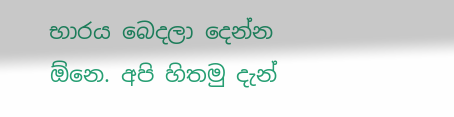භාරය බෙදලා දෙන්න ඕනෙ. අපි හිතමු දැන්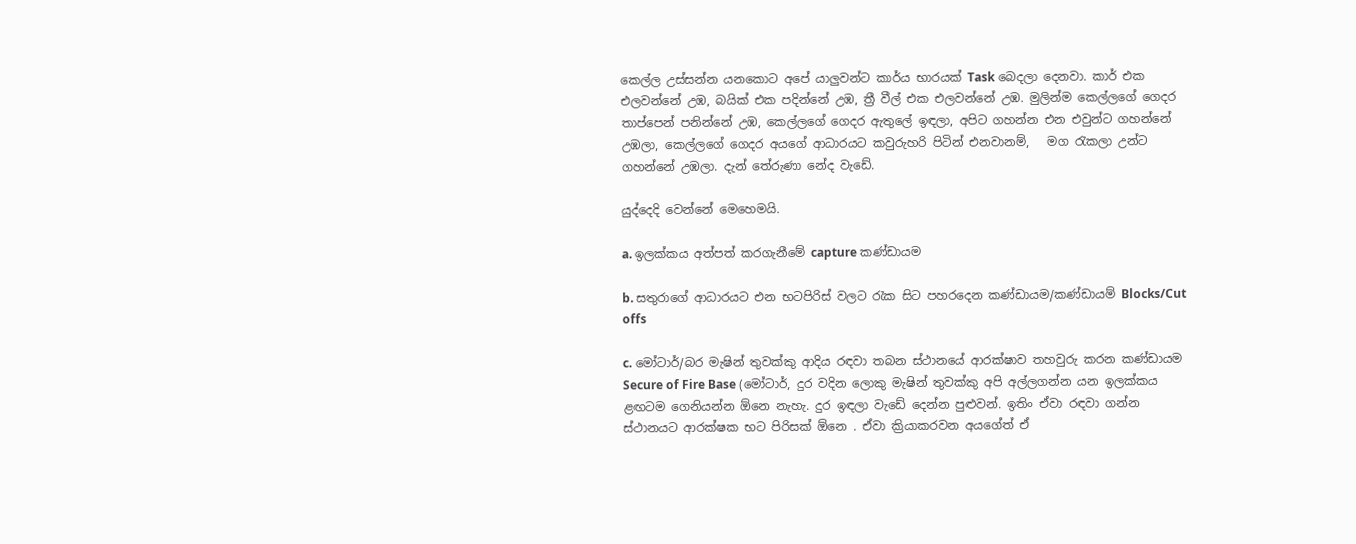කෙල්ල උස්සන්න යනකොට අපේ යාලුවන්ට කාර්ය භාරයක් Task බෙදලා දෙනවා. කාර් එක එලවන්නේ උඹ, බයික් එක පදින්නේ උඹ, ත්‍රී වීල් එක එලවන්නේ උඹ. මුලින්ම කෙල්ලගේ ගෙදර තාප්පෙන් පනින්නේ උඹ, කෙල්ලගේ ගෙදර ඇතුලේ ඉඳලා, අපිට ගහන්න එන එවුන්ට ගහන්නේ උඹලා, කෙල්ලගේ ගෙදර අයගේ ආධාරයට කවුරුහරි පිටින් එනවානම්,   මග රැකලා උන්ට ගහන්නේ උඹලා. දැන් තේරුණා නේද වැඩේ.

යුද්දෙදි වෙන්නේ මෙහෙමයි.

a. ඉලක්කය අත්පත් කරගැනීමේ capture කණ්ඩායම

b. සතුරාගේ ආධාරයට එන භටපිරිස් වලට රැක සිට පහරදෙන කණ්ඩායම/කණ්ඩායම් Blocks/Cut offs

c. මෝටාර්/බර මැෂින් තුවක්කු ආදිය රඳවා තබන ස්ථානයේ ආරක්ෂාව තහවුරු කරන කණ්ඩායම Secure of Fire Base (මෝටාර්, දුර වදින ලොකු මැෂින් තුවක්කු අපි අල්ලගන්න යන ඉලක්කය ළඟටම ගෙනියන්න ඕනෙ නැහැ. දුර ඉඳලා වැඩේ දෙන්න පුළුවන්. ඉතිං ඒවා රඳවා ගන්න ස්ථානයට ආරක්ෂක භට පිරිසක් ඕනෙ . ඒවා ක්‍රියාකරවන අයගේත් ඒ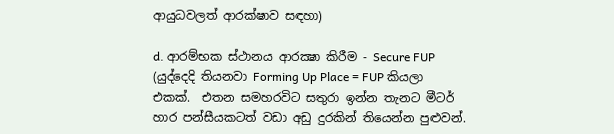ආයුධවලත් ආරක්ෂාව සඳහා)

d. ආරම්භක ස්ථානය ආරක්‍ෂා කිරීම - Secure FUP (යුද්දෙදි තියනවා Forming Up Place = FUP කියලා එකක්.  එතන සමහරවිට සතුරා ඉන්න තැනට මීටර් හාර පන්සීයකටත් වඩා අඩු දුරකින් තියෙන්න පුළුවන්.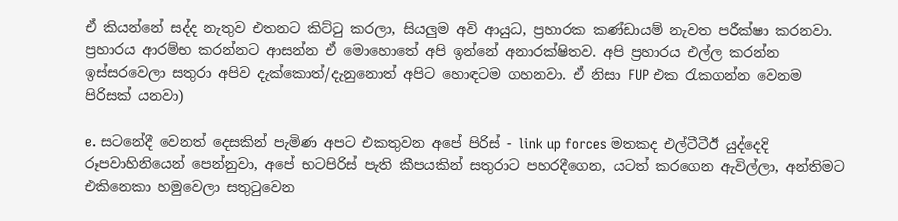ඒ කියන්නේ සද්ද නැතුව එතනට කිට්ටු කරලා, සියලුම අවි ආයුධ, ප්‍රහාරක කණ්ඩායම් නැවත පරීක්ෂා කරනවා. ප්‍රහාරය ආරම්භ කරන්නට ආසන්න ඒ මොහොතේ අපි ඉන්නේ අනාරක්ෂිතව. අපි ප්‍රහාරය එල්ල කරන්න ඉස්සරවෙලා සතුරා අපිව දැක්කොත්/දැනුනොත් අපිට හොඳටම ගහනවා. ඒ නිසා FUP එක රැකගන්න වෙනම පිරිසක් යනවා)

e. සටනේදී වෙනත් දෙසකින් පැමිණ අපට එකතුවන අපේ පිරිස් - link up forces මතකද එල්ටීටීඊ යුද්දෙදි රූපවාහිනියෙන් පෙන්නුවා, අපේ භටපිරිස් පැති කීපයකින් සතුරාට පහරදීගෙන, යටත් කරගෙන ඇවිල්ලා, අන්තිමට එකිනෙකා හමුවෙලා සතුටුවෙන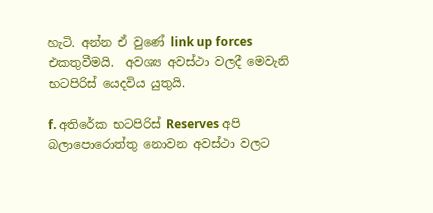හැටි. අන්න ඒ වුණේ link up forces එකතුවීමයි.  අවශ්‍ය අවස්ථා වලදී මෙවැනි භටපිරිස් යෙදවිය යුතුයි.

f. අතිරේක භටපිරිස් Reserves අපි බලාපොරොත්තු නොවන අවස්ථා වලට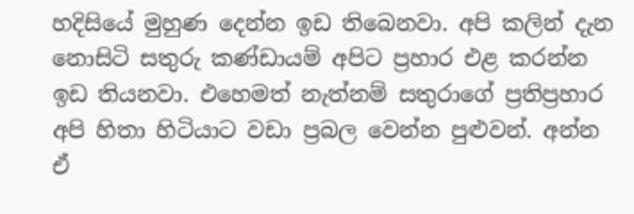හදිසියේ මුහුණ දෙන්න ඉඩ තිබෙනවා. අපි කලින් දැන නොසිටි සතුරු කණ්ඩායම් අපිට ප්‍රහාර එළ කරන්න ඉඩ තියනවා. එහෙමත් නැත්නම් සතුරාගේ ප්‍රතිප්‍රහාර අපි හිතා හිටියාට වඩා ප්‍රබල වෙන්න පුළුවන්. අන්න ඒ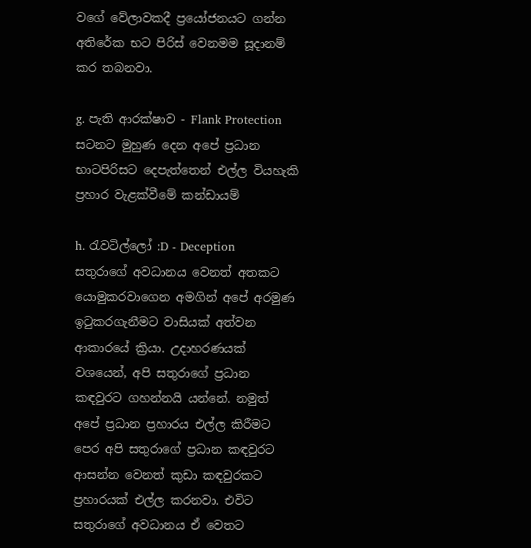වගේ වේලාවකදී ප්‍රයෝජනයට ගන්න අතිරේක භට පිරිස් වෙනමම සූදානම් කර තබනවා.

g. පැති ආරක්ෂාව - Flank Protection සටනට මුහුණ දෙන අපේ ප්‍රධාන භාටපිරිසට දෙපැත්තෙන් එල්ල වියහැකි ප්‍රහාර වැළක්වීමේ කන්ඩායම්

h. රැවටිල්ලෝ :D - Deception සතුරාගේ අවධානය වෙනත් අතකට යොමුකරවාගෙන අමගින් අපේ අරමුණ ඉටුකරගැනීමට වාසියක් අත්වන ආකාරයේ ක්‍රියා. උදාහරණයක් වශයෙන්, අපි සතුරාගේ ප්‍රධාන කඳවුරට ගහන්නයි යන්නේ. නමුත් අපේ ප්‍රධාන ප්‍රහාරය එල්ල කිරීමට පෙර අපි සතුරාගේ ප්‍රධාන කඳවුරට ආසන්න වෙනත් කුඩා කඳවුරකට ප්‍රහාරයක් එල්ල කරනවා. එවිට සතුරාගේ අවධානය ඒ වෙතට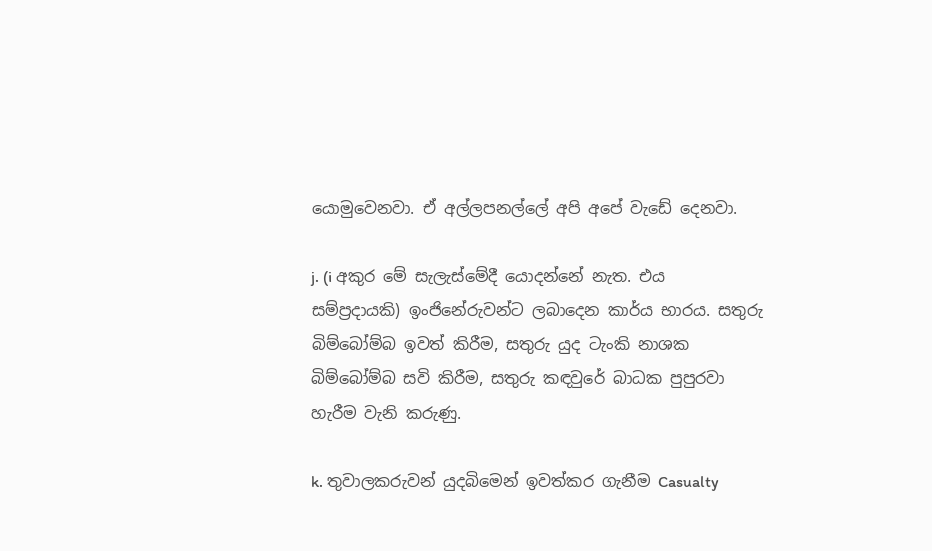යොමුවෙනවා. ඒ අල්ලපනල්ලේ අපි අපේ වැඩේ දෙනවා.

j. (i අකුර මේ සැලැස්මේදී යොදන්නේ නැත. එය සම්ප්‍රදායකි) ඉංජිනේරුවන්ට ලබාදෙන කාර්ය භාරය. සතුරු බිම්බෝම්බ ඉවත් කිරීම, සතුරු යුද ටැංකි නාශක බිම්බෝම්බ සවි කිරීම, සතුරු කඳවුරේ බාධක පුපුරවා හැරීම වැනි කරුණු.

k. තුවාලකරුවන් යුදබිමෙන් ඉවත්කර ගැනීම Casualty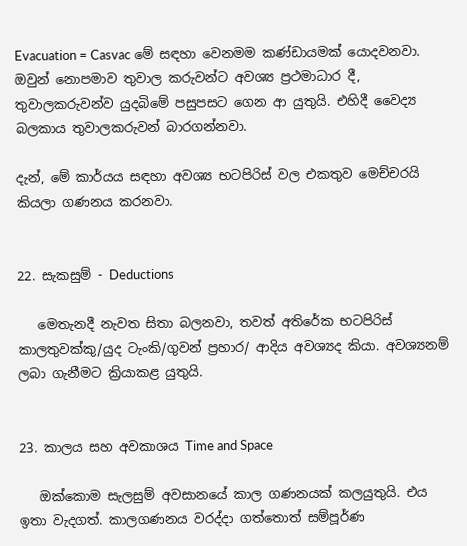Evacuation = Casvac මේ සඳහා වෙනමම කණ්ඩායමක් යොදවනවා. ඔවුන් නොපමාව තුවාල කරුවන්ට අවශ්‍ය ප්‍රථමාධාර දී, තුවාලකරුවන්ව යුදබිමේ පසුපසට ගෙන ආ යුතුයි. එහිදී වෛද්‍ය බලකාය තුවාලකරුවන් බාරගන්නවා.

දැන්, මේ කාර්යය සඳහා අවශ්‍ය භටපිරිස් වල එකතුව මෙච්චරයි කියලා ගණනය කරනවා.


22. සැකසුම් - Deductions

   මෙතැනදී නැවත සිතා බලනවා, තවත් අතිරේක භටපිරිස් කාලතුවක්කු/යුද ටැංකි/ගුවන් ප්‍රහාර/ ආදිය අවශ්‍යද කියා. අවශ්‍යනම් ලබා ගැනීමට ක්‍රියාකළ යුතුයි.


23. කාලය සහ අවකාශය Time and Space

   ඔක්කොම සැලසුම් අවසානයේ කාල ගණනයක් කලයුතුයි. එය ඉතා වැදගත්. කාලගණනය වරද්දා ගත්තොත් සම්පූර්ණ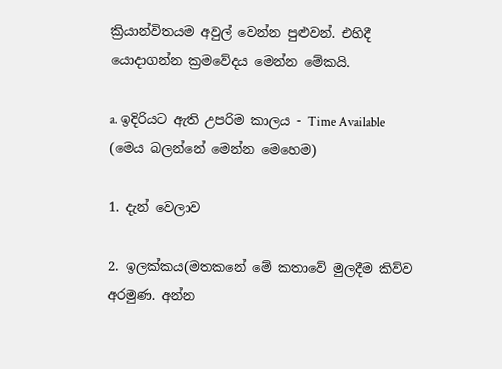ක්‍රියාන්විතයම අවුල් වෙන්න පුළුවන්. එහිදී යොදාගන්න ක්‍රමවේදය මෙන්න මේකයි.

a. ඉදිරියට ඇති උපරිම කාලය - Time Available
(මෙය බලන්නේ මෙන්න මෙහෙම)

1. දැන් වෙලාව

2. ඉලක්කය(මතකනේ මේ කතාවේ මුලදීම කිව්ව අරමුණ. අන්න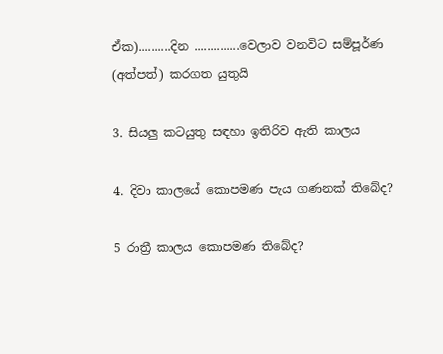ඒක)..........දින ..............වෙලාව වනවිට සම්පූර්ණ (අත්පත්) කරගත යුතුයි

3. සියලු කටයුතු සඳහා ඉතිරිව ඇති කාලය

4. දිවා කාලයේ කොපමණ පැය ගණනක් තිබේද?

5 රාත්‍රී කාලය කොපමණ තිබේද?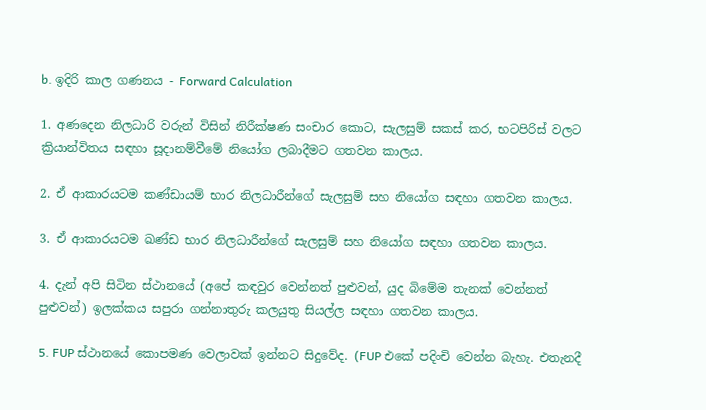b. ඉදිරි කාල ගණනය - Forward Calculation

1. අණදෙන නිලධාරි වරුන් විසින් නිරීක්ෂණ සංචාර කොට, සැලසුම් සකස් කර, භටපිරිස් වලට ක්‍රියාන්විතය සඳහා සූදානම්වීමේ නියෝග ලබාදීමට ගතවන කාලය.

2. ඒ ආකාරයටම කණ්ඩායම් භාර නිලධාරීන්ගේ සැලසුම් සහ නියෝග සඳහා ගතවන කාලය.

3. ඒ ආකාරයටම ඛණ්ඩ භාර නිලධාරීන්ගේ සැලසුම් සහ නියෝග සඳහා ගතවන කාලය.

4. දැන් අපි සිටින ස්ථානයේ (අපේ කඳවුර වෙන්නත් පුළුවන්, යුද බිමේම තැනක් වෙන්නත් පුළුවන්) ඉලක්කය සපුරා ගන්නාතුරු කලයුතු සියල්ල සඳහා ගතවන කාලය.

5. FUP ස්ථානයේ කොපමණ වෙලාවක් ඉන්නට සිදුවේද. (FUP එකේ පදිංචි වෙන්න බැහැ. එතැනදී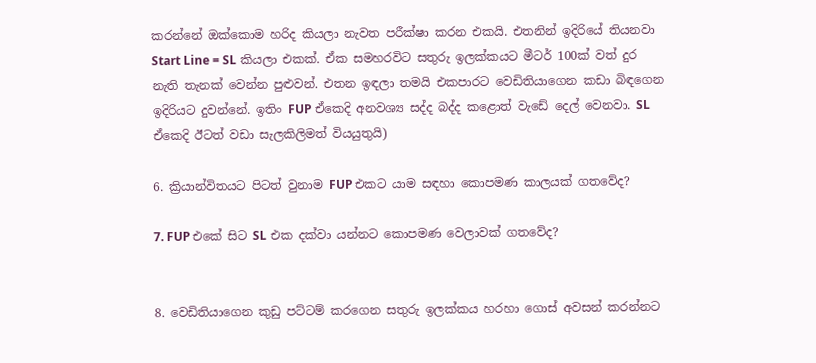කරන්නේ ඔක්කොම හරිද කියලා නැවත පරීක්ෂා කරන එකයි. එතනින් ඉදිරියේ තියනවා Start Line = SL කියලා එකක්. ඒක සමහරවිට සතුරු ඉලක්කයට මීටර් 100ක් වත් දුර නැති තැනක් වෙන්න පුළුවන්. එතන ඉඳලා තමයි එකපාරට වෙඩිතියාගෙන කඩා බිඳගෙන ඉදිරියට දුවන්නේ. ඉතිං FUP ඒකෙදි අනවශ්‍ය සද්ද බද්ද කළොත් වැඩේ දෙල් වෙනවා. SL ඒකෙදි ඊටත් වඩා සැලකිලිමත් වියයුතුයි)

6. ක්‍රියාන්විතයට පිටත් වුනාම FUP එකට යාම සඳහා කොපමණ කාලයක් ගතවේද?

7. FUP එකේ සිට SL එක දක්වා යන්නට කොපමණ වෙලාවක් ගතවේද?


8. වෙඩිතියාගෙන කුඩු පට්ටම් කරගෙන සතුරු ඉලක්කය හරහා ගොස් අවසන් කරන්නට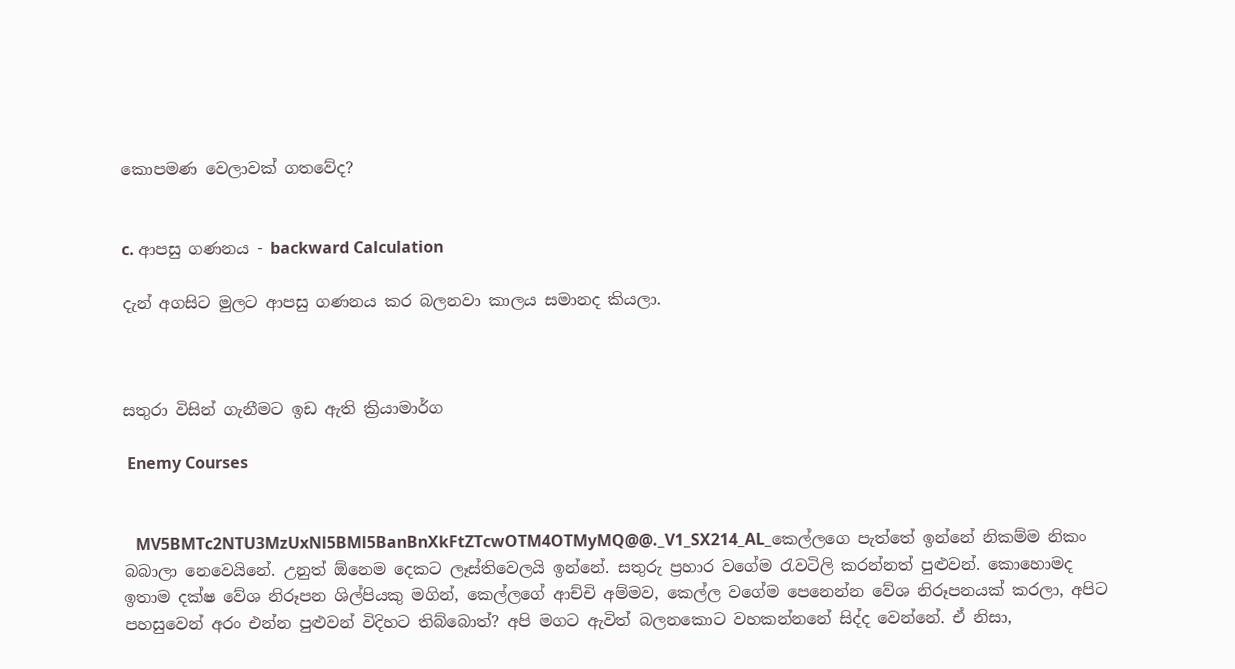කොපමණ වෙලාවක් ගතවේද?


c. ආපසු ගණනය - backward Calculation

දැන් අගසිට මුලට ආපසු ගණනය කර බලනවා කාලය සමානද කියලා.



සතුරා විසින් ගැනීමට ඉඩ ඇති ක්‍රියාමාර්ග

 Enemy Courses


   MV5BMTc2NTU3MzUxNl5BMl5BanBnXkFtZTcwOTM4OTMyMQ@@._V1_SX214_AL_කෙල්ලගෙ පැත්තේ ඉන්නේ නිකම්ම නිකං බබාලා නෙවෙයිනේ. උනුත් ඕනෙම දෙකට ලෑස්තිවෙලයි ඉන්නේ. සතුරු ප්‍රහාර වගේම රැවටිලි කරන්නත් පුළුවන්. කොහොමද ඉතාම දක්ෂ වේශ නිරූපන ශිල්පියකු මගින්, කෙල්ලගේ ආච්චි අම්මව, කෙල්ල වගේම පෙනෙන්න වේශ නිරූපනයක් කරලා, අපිට පහසුවෙන් අරං එන්න පුළුවන් විදිහට තිබ්බොත්? අපි මගට ඇවිත් බලනකොට වහකන්නනේ සිද්ද වෙන්නේ. ඒ නිසා,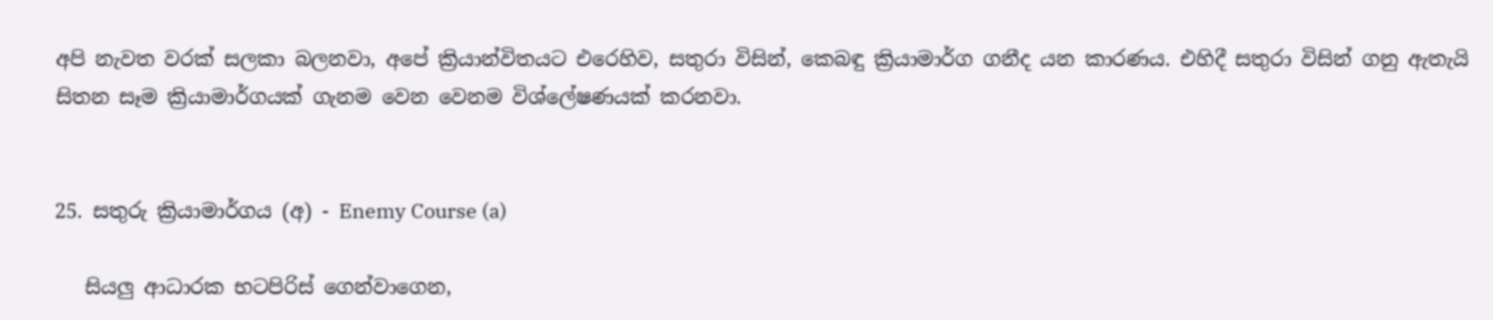අපි නැවත වරක් සලකා බලනවා, අපේ ක්‍රියාන්විතයට එරෙහිව, සතුරා විසින්, කෙබඳු ක්‍රියාමාර්ග ගනීද යන කාරණය. එහිදී සතුරා විසින් ගනු ඇතැයි සිතන සෑම ක්‍රියාමාර්ගයක් ගැනම වෙන වෙනම විශ්ලේෂණයක් කරනවා.


25. සතුරු ක්‍රියාමාර්ගය (අ) - Enemy Course (a)

   සියලු ආධාරක භටපිරිස් ගෙන්වාගෙන,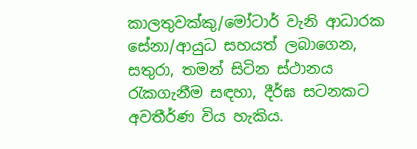කාලතුවක්කු/මෝටාර් වැනි ආධාරක සේනා/ආයුධ සහයත් ලබාගෙන, සතුරා, තමන් සිටින ස්ථානය රැකගැනීම සඳහා, දීර්ඝ සටනකට අවතීර්ණ විය හැකිය.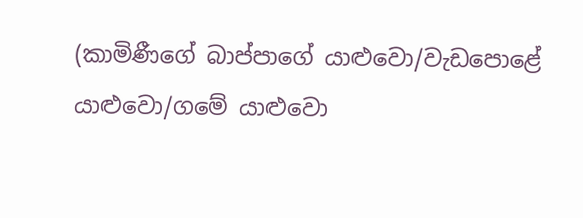(කාමිණීගේ බාප්පාගේ යාළුවො/වැඩපොළේ යාළුවො/ගමේ යාළුවො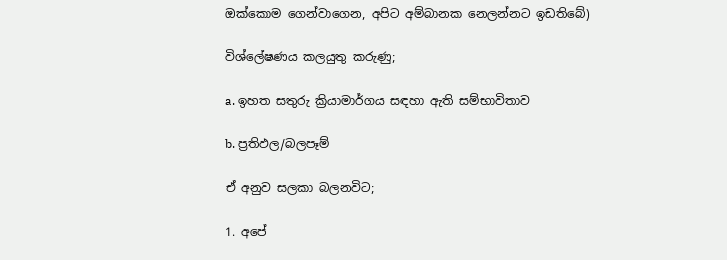ඔක්කොම ගෙන්වාගෙන, අපිට අම්බානක නෙලන්නට ඉඩතිබේ)

විශ්ලේෂණය කලයුතු කරුණු;

a. ඉහත සතුරු ක්‍රියාමාර්ගය සඳහා ඇති සම්භාවිතාව

b. ප්‍රතිඵල/බලපෑම්

ඒ අනුව සලකා බලනවිට;

1. අපේ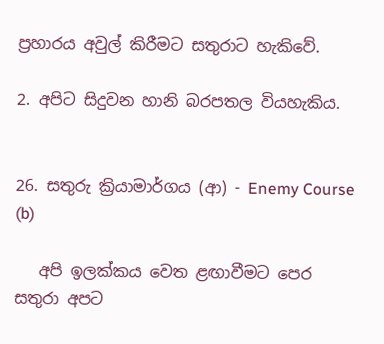ප්‍රහාරය අවුල් කිරීමට සතුරාට හැකිවේ.

2. අපිට සිදුවන හානි බරපතල වියහැකිය.


26. සතුරු ක්‍රියාමාර්ගය (ආ) - Enemy Course (b)

   අපි ඉලක්කය වෙත ළඟාවීමට පෙර සතුරා අපට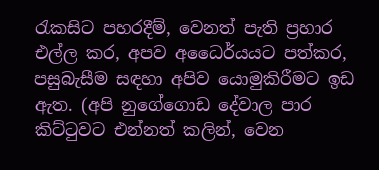රැකසිට පහරදීම්, වෙනත් පැති ප්‍රහාර එල්ල කර, අපව අධෛර්යයට පත්කර, පසුබැසීම සඳහා අපිව යොමුකිරීමට ඉඩ ඇත. (අපි නුගේගොඩ දේවාල පාර කිට්ටුවට එන්නත් කලින්, වෙන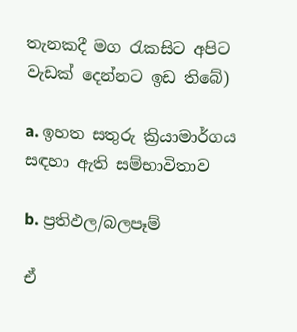තැනකදී මග රැකසිට අපිට වැඩක් දෙන්නට ඉඩ තිබේ)

a. ඉහත සතුරු ක්‍රියාමාර්ගය සඳහා ඇති සම්භාවිතාව

b. ප්‍රතිඵල/බලපෑම්

ඒ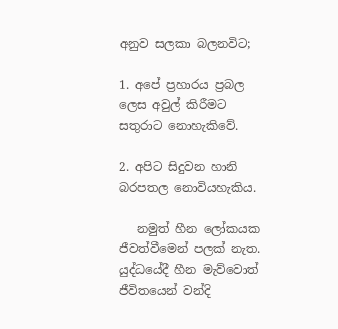අනුව සලකා බලනවිට;

1. අපේ ප්‍රහාරය ප්‍රබල ලෙස අවුල් කිරීමට සතුරාට නොහැකිවේ.

2. අපිට සිදුවන හානි බරපතල නොවියහැකිය.

   නමුත් හීන ලෝකයක ජීවත්වීමෙන් පලක් නැත. යුද්ධයේදී හීන මැව්වොත් ජීවිතයෙන් වන්දි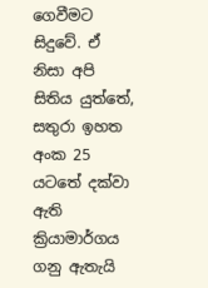ගෙවීමට සිදුවේ. ඒ නිසා අපි සිතිය යුත්තේ, සතුරා ඉහත අංක 25 යටතේ දක්වා ඇති ක්‍රියාමාර්ගය ගනු ඇතැයි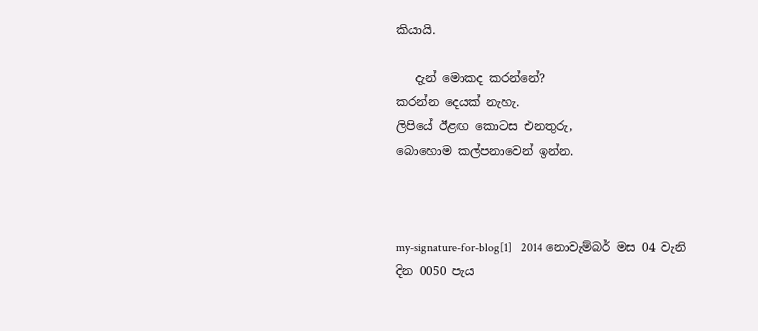කියායි.

   දැන් මොකද කරන්නේ?
කරන්න දෙයක් නැහැ.
ලිපියේ ඊළඟ කොටස එනතුරු,
බොහොම කල්පනාවෙන් ඉන්න.



my-signature-for-blog[1]   2014 නොවැම්බර් මස 04 වැනි දින 0050 පැය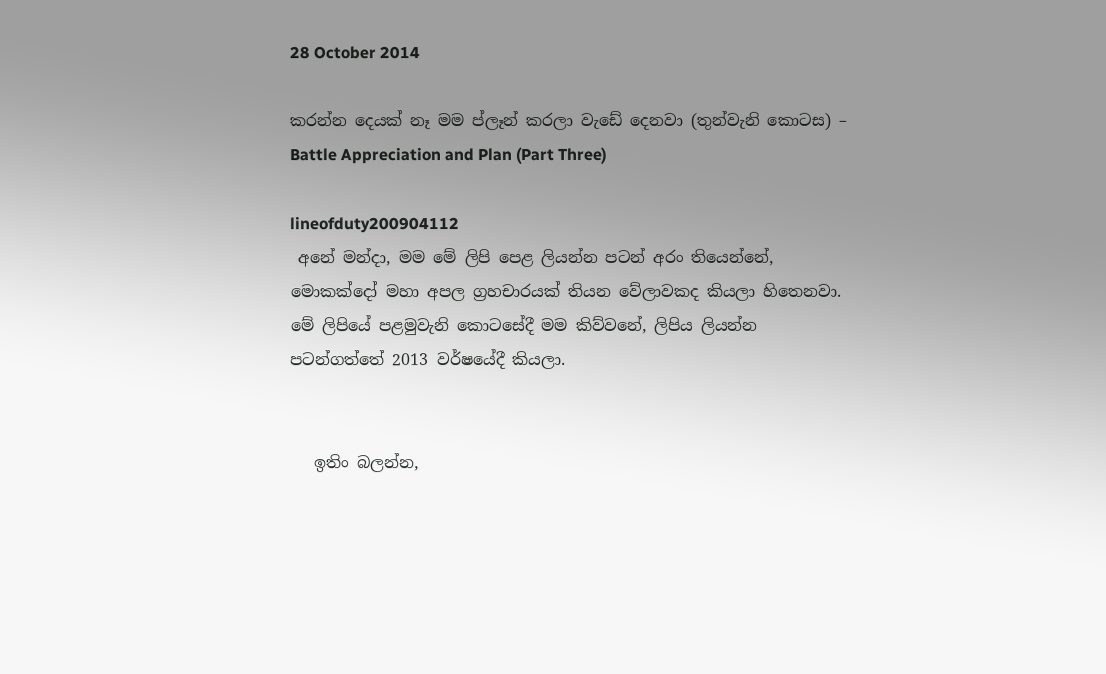28 October 2014

කරන්න දෙයක් නෑ මම ප්ලෑන් කරලා වැඩේ දෙනවා (තුන්වැනි කොටස) – Battle Appreciation and Plan (Part Three)

lineofduty200904112
 අනේ මන්දා, මම මේ ලිපි පෙළ ලියන්න පටන් අරං තියෙන්නේ, මොකක්දෝ මහා අපල ග්‍රහචාරයක් තියන වේලාවකද කියලා හිතෙනවා. මේ ලිපියේ පළමුවැනි කොටසේදී මම කිව්වනේ, ලිපිය ලියන්න පටන්ගත්තේ 2013 වර්ෂයේදී කියලා.


   ඉතිං බලන්න,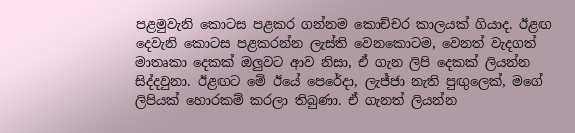පළමුවැනි කොටස පළකර ගන්නම කොච්චර කාලයක් ගියාද. ඊළඟ දෙවැනි කොටස පළකරන්න ලැස්ති වෙනකොටම, වෙනත් වැදගත් මාතෘකා දෙකක් ඔලුවට ආව නිසා, ඒ ගැන ලිපි දෙකක් ලියන්න සිද්දවුනා. ඊළඟට මේ ඊයේ පෙරේදා, ලැජ්ජා නැති පුඟුලෙක්, මගේ ලිපියක් හොරකම් කරලා තිබුණා. ඒ ගැනත් ලියන්න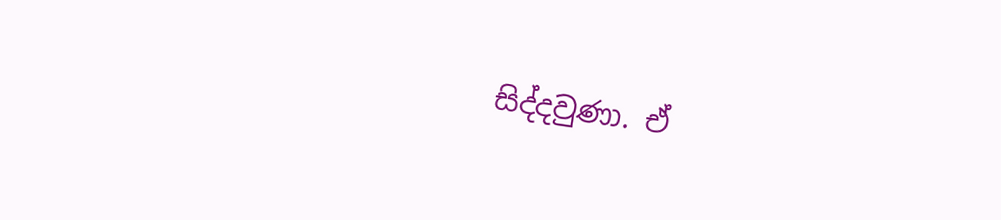සිද්දවුණා. ඒ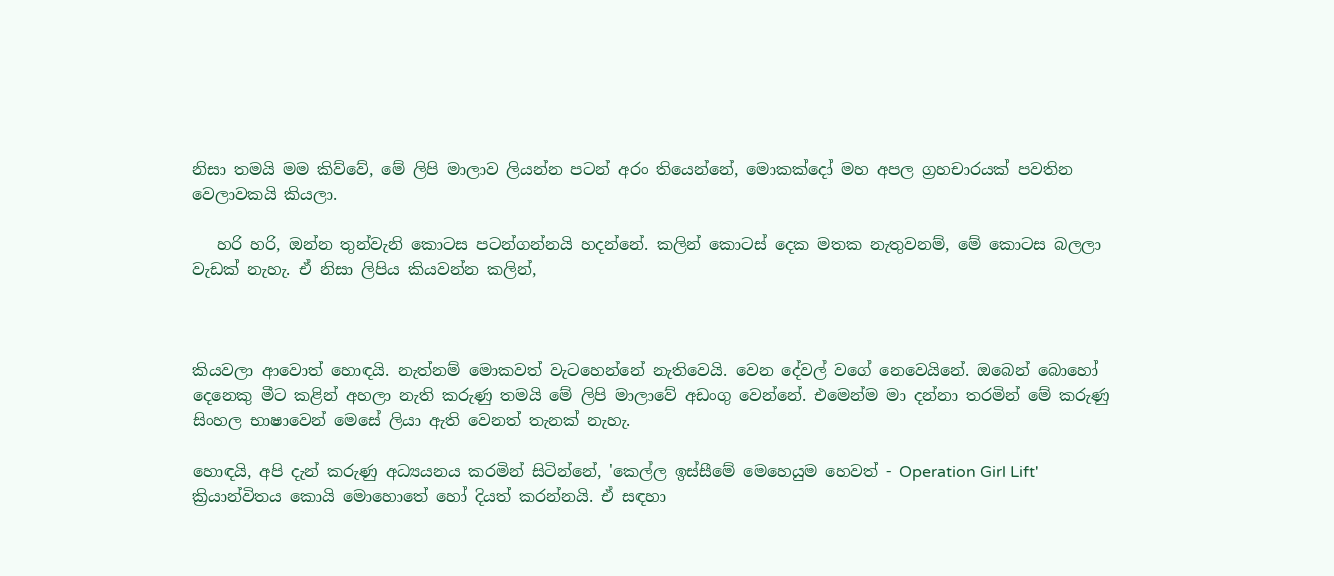නිසා තමයි මම කිව්වේ, මේ ලිපි මාලාව ලියන්න පටන් අරං තියෙන්නේ, මොකක්දෝ මහ අපල ග්‍රහචාරයක් පවතින වෙලාවකයි කියලා.

   හරි හරි, ඔන්න තුන්වැනි කොටස පටන්ගන්නයි හදන්නේ. කලින් කොටස් දෙක මතක නැතුවනම්, මේ කොටස බලලා වැඩක් නැහැ. ඒ නිසා ලිපිය කියවන්න කලින්,



කියවලා ආවොත් හොඳයි. නැත්නම් මොකවත් වැටහෙන්නේ නැතිවෙයි. වෙන දේවල් වගේ නෙවෙයිනේ. ඔබෙන් බොහෝ දෙනෙකු මීට කළින් අහලා නැති කරුණු තමයි මේ ලිපි මාලාවේ අඩංගු වෙන්නේ. එමෙන්ම මා දන්නා තරමින් මේ කරුණු සිංහල භාෂාවෙන් මෙසේ ලියා ඇති වෙනත් තැනක් නැහැ.

හොඳයි, අපි දැන් කරුණු අධ්‍යයනය කරමින් සිටින්නේ, 'කෙල්ල ඉස්සීමේ මෙහෙයුම හෙවත් - Operation Girl Lift' ක්‍රියාන්විතය කොයි මොහොතේ හෝ දියත් කරන්නයි. ඒ සඳහා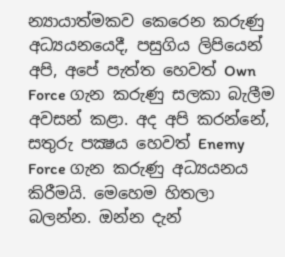න්‍යායාත්මකව කෙරෙන කරුණු අධ්‍යයනයෙදී, පසුගිය ලිපියෙන් අපි, අපේ පැත්ත හෙවත් Own Force ගැන කරුණු සලකා බැලීම අවසන් කළා. අද අපි කරන්නේ, සතුරු පක්‍ෂය හෙවත් Enemy Force ගැන කරුණු අධ්‍යයනය කිරීමයි. මෙහෙම හිතලා බලන්න. ඔන්න දැන්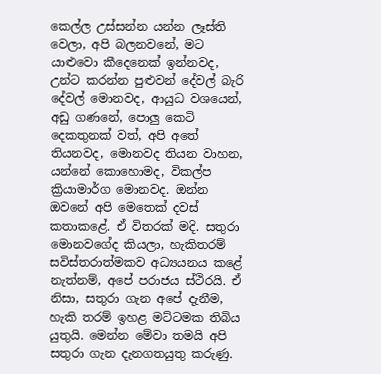කෙල්ල උස්සන්න යන්න ලෑස්ති වෙලා, අපි බලනවනේ, මට යාළුවො කීදෙනෙක් ඉන්නවද, උන්ට කරන්න පුළුවන් දේවල් බැරි දේවල් මොනවද, ආයුධ වශයෙන්, අඩු ගණනේ, පොලු කෙටි දෙකතුනක් වත්, අපි අතේ තියනවද, මොනවද තියන වාහන, යන්නේ කොහොමද, විකල්ප ක්‍රියාමාර්ග මොනවද. ඔන්න ඔවනේ අපි මෙතෙක් දවස් කතාකළේ. ඒ විතරක් මදි. සතුරා මොනවගේද කියලා, හැකිතරම් සවිස්තරාත්මකව අධ්‍යයනය කළේ නැත්නම්, අපේ පරාජය ස්ථිරයි. ඒ නිසා, සතුරා ගැන අපේ දැනීම, හැකි තරම් ඉහළ මට්ටමක තිබිය යුතුයි. මෙන්න මේවා තමයි අපි සතුරා ගැන දැනගතයුතු කරුණු.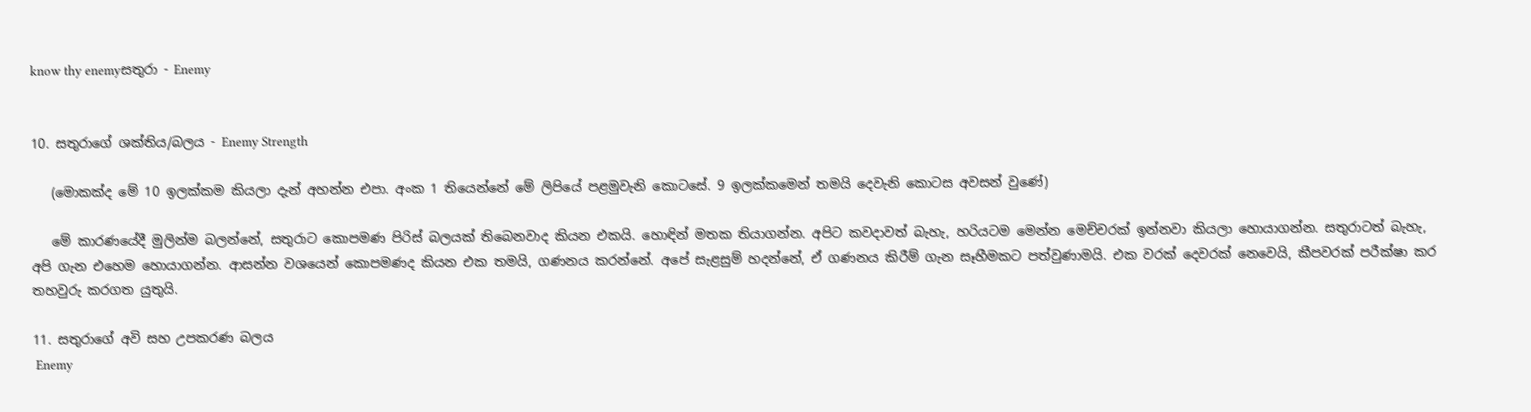know thy enemyසතුරා - Enemy


10. සතුරාගේ ශක්තිය/බලය - Enemy Strength

   (මොකක්ද මේ 10 ඉලක්කම කියලා දැන් අහන්න එපා. අංක 1 තියෙන්නේ මේ ලිපියේ පළමුවැනි කොටසේ. 9 ඉලක්කමෙන් තමයි දෙවැනි කොටස අවසන් වුණේ)

   මේ කාරණයේදී මුලින්ම බලන්නේ, සතුරාට කොපමණ පිරිස් බලයක් තිබෙනවාද කියන එකයි. හොඳින් මතක තියාගන්න. අපිට කවදාවත් බැහැ, හරියටම මෙන්න මෙච්චරක් ඉන්නවා කියලා හොයාගන්න. සතුරාටත් බැහැ, අපි ගැන එහෙම හොයාගන්න. ආසන්න වශයෙන් කොපමණද කියන එක තමයි, ගණනය කරන්නේ. අපේ සැළසුම් හදන්නේ, ඒ ගණනය කිරීම් ගැන සෑහීමකට පත්වුණාමයි. එක වරක් දෙවරක් නෙවෙයි, කීපවරක් පරීක්ෂා කර තහවුරු කරගත යුතුයි.

11. සතුරාගේ අවි සහ උපකරණ බලය
 Enemy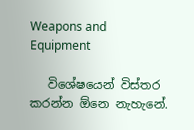Weapons and Equipment

   විශේෂයෙන් විස්තර කරන්න ඕනෙ නැහැනේ.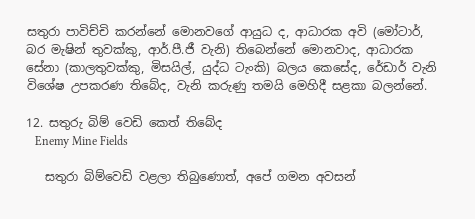සතුරා පාවිච්චි කරන්නේ මොනවගේ ආයුධ ද, ආධාරක අවි (මෝටාර්, බර මැෂින් තුවක්කු, ආර්.පී.ජී වැනි) තිබෙන්නේ මොනවාද, ආධාරක සේනා (කාලතුවක්කු, මිසයිල්, යුද්ධ ටැංකි) බලය කෙසේද, රේඩාර් වැනි විශේෂ උපකරණ තිබේද, වැනි කරුණු තමයි මෙහිදී සළකා බලන්නේ.

12. සතුරු බිම් වෙඩි කෙත් තිබේද
   Enemy Mine Fields

   සතුරා බිම්වෙඩි වළලා තිබුණොත්, අපේ ගමන අවසන්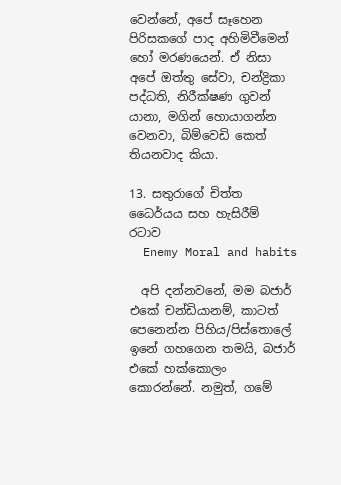වෙන්නේ, අපේ සෑහෙන පිරිසකගේ පාද අහිමිවීමෙන් හෝ මරණයෙන්. ඒ නිසා අපේ ඔත්තු සේවා, චන්ද්‍රිකා පද්ධති, නිරීක්ෂණ ගුවන් යානා, මගින් හොයාගන්න වෙනවා, බිම්වෙඩි කෙත් තියනවාද කියා.

13. සතුරාගේ චිත්ත ධෛර්යය සහ හැසිරීම් රටාව
  Enemy Moral and habits

  අපි දන්නවනේ, මම බජාර් එකේ චන්ඩියානම්, කාටත් පෙනෙන්න පිහිය/පිස්තොලේ ඉනේ ගහගෙන තමයි, බජාර් එකේ හක්කොලං කොරන්නේ. නමුත්, ගමේ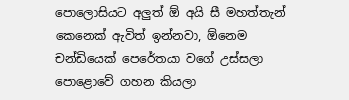පොලොසියට අලුත් ඕ අයි සී මහත්තැන් කෙනෙක් ඇවිත් ඉන්නවා, ඕනෙම චන්ඩියෙක් පෙරේතයා වගේ උස්සලා පොළොවේ ගහන කියලා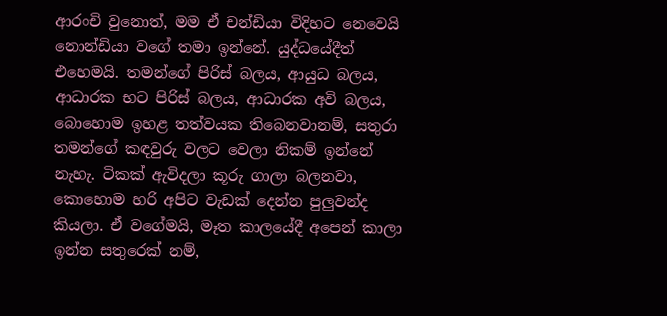ආරංචි වුනොත්, මම ඒ චන්ඩියා විදිහට නෙවෙයි නොන්ඩියා වගේ තමා ඉන්නේ. යුද්ධයේදීත් එහෙමයි. තමන්ගේ පිරිස් බලය, ආයුධ බලය, ආධාරක භට පිරිස් බලය, ආධාරක අවි බලය, බොහොම ඉහළ තත්වයක තිබෙනවානම්, සතුරා තමන්ගේ කඳවුරු වලට වෙලා නිකම් ඉන්නේ නැහැ. ටිකක් ඇවිදලා කූරු ගාලා බලනවා, කොහොම හරි අපිට වැඩක් දෙන්න පුලුවන්ද කියලා. ඒ වගේමයි, මෑත කාලයේදී අපෙන් කාලා ඉන්න සතුරෙක් නම්,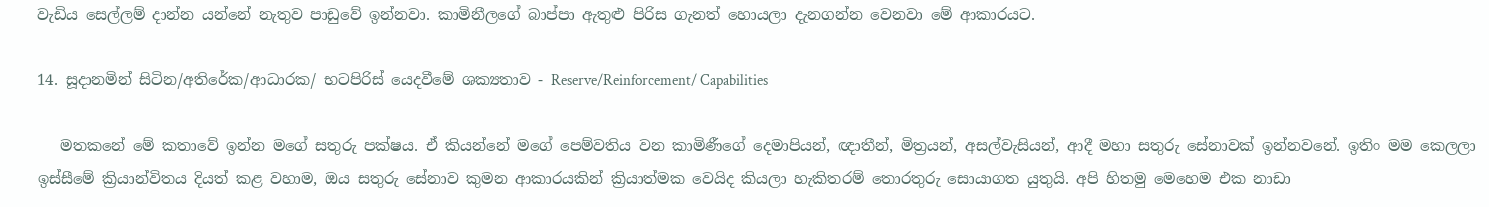වැඩිය සෙල්ලම් දාන්න යන්නේ නැතුව පාඩුවේ ඉන්නවා. කාමිනීලගේ බාප්පා ඇතුළු පිරිස ගැනත් හොයලා දැනගන්න වෙනවා මේ ආකාරයට.

14. සූදානමින් සිටින/අතිරේක/ආධාරක/ භටපිරිස් යෙදවීමේ ශක්‍යතාව - Reserve/Reinforcement/ Capabilities

   මතකනේ මේ කතාවේ ඉන්න මගේ සතුරු පක්ෂය. ඒ කියන්නේ මගේ පෙම්වතිය වන කාමිණීගේ දෙමාපියන්, ඥාතීන්, මිත්‍රයන්, අසල්වැසියන්, ආදී මහා සතුරු සේනාවක් ඉන්නවනේ. ඉතිං මම කෙලලා ඉස්සීමේ ක්‍රියාන්විතය දියත් කළ වහාම, ඔය සතුරු සේනාව කුමන ආකාරයකින් ක්‍රියාත්මක වෙයිද කියලා හැකිතරම් තොරතුරු සොයාගත යුතුයි. අපි හිතමු මෙහෙම එක නාඩා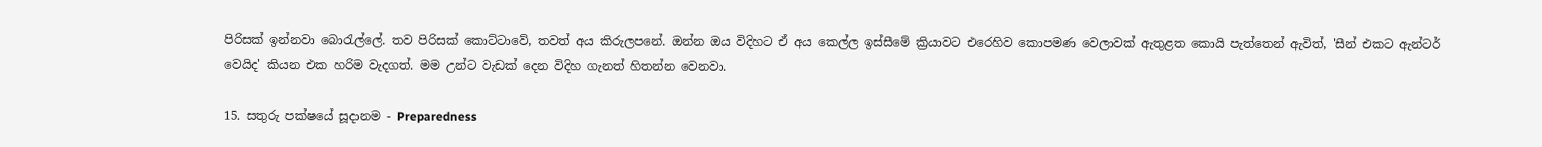පිරිසක් ඉන්නවා බොරැල්ලේ. තව පිරිසක් කොට්ටාවේ, තවත් අය කිරුලපනේ. ඔන්න ඔය විදිහට ඒ අය කෙල්ල ඉස්සීමේ ක්‍රියාවට එරෙහිව කොපමණ වෙලාවක් ඇතුළත කොයි පැත්තෙන් ඇවිත්, 'සීන් එකට ඇන්ටර් වෙයිද' කියන එක හරිම වැදගත්. මම උන්ට වැඩක් දෙන විදිහ ගැනත් හිතන්න වෙනවා.

15. සතුරු පක්ෂයේ සූදානම - Preparedness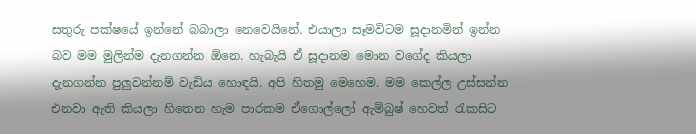සතුරු පක්ෂයේ ඉන්නේ බබාලා නෙවෙයිනේ. එයාලා සෑමවිටම සූදානමින් ඉන්න බව මම මුලින්ම දැනගන්න ඕනෙ. හැබැයි ඒ සූදානම මොන වගේද කියලා දැනගන්න පුලුවන්නම් වැඩිය හොඳයි. අපි හිතමු මෙහෙම. මම කෙල්ල උස්සන්න එනවා ඇති කියලා හිතෙන හැම පාරකම ඒගොල්ලෝ ඇම්බුෂ් හෙවත් රැකසිට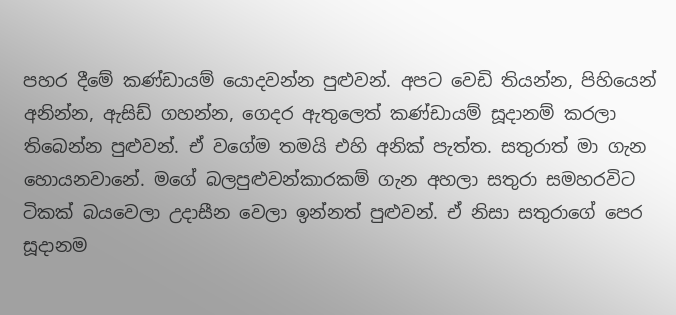පහර දීමේ කණ්ඩායම් යොදවන්න පුළුවන්. අපට වෙඩි තියන්න, පිහියෙන් අනින්න, ඇසිඩ් ගහන්න, ගෙදර ඇතුලෙත් කණ්ඩායම් සූදානම් කරලා තිබෙන්න පුළුවන්. ඒ වගේම තමයි එහි අනික් පැත්ත. සතුරාත් මා ගැන හොයනවානේ. මගේ බලපුළුවන්කාරකම් ගැන අහලා සතුරා සමහරවිට ටිකක් බයවෙලා උදාසීන වෙලා ඉන්නත් පුළුවන්. ඒ නිසා සතුරාගේ පෙර සූදානම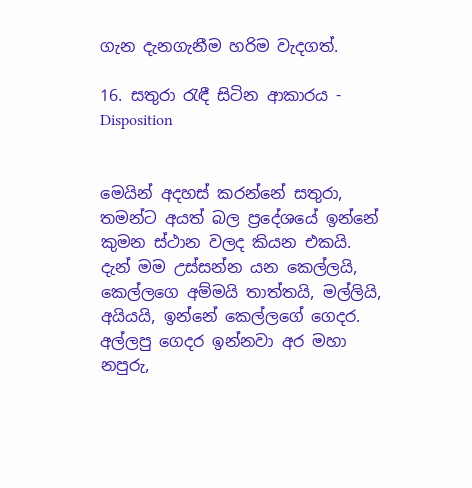ගැන දැනගැනීම හරිම වැදගත්.

16. සතුරා රැඳී සිටින ආකාරය - Disposition


මෙයින් අදහස් කරන්නේ සතුරා, තමන්ට අයත් බල ප්‍රදේශයේ ඉන්නේ කුමන ස්ථාන වලද කියන එකයි. දැන් මම උස්සන්න යන කෙල්ලයි, කෙල්ලගෙ අම්මයි තාත්තයි, මල්ලියි, අයියයි, ඉන්නේ කෙල්ලගේ ගෙදර. අල්ලපු ගෙදර ඉන්නවා අර මහා නපුරු,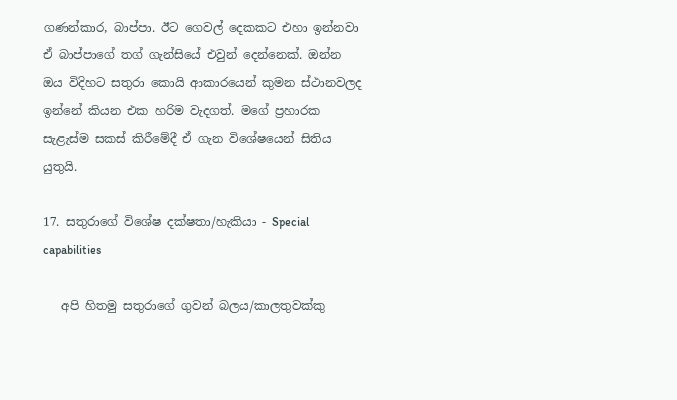ගණන්කාර, බාප්පා. ඊට ගෙවල් දෙකකට එහා ඉන්නවා ඒ බාප්පාගේ තග් ගැන්සියේ එවුන් දෙන්නෙක්. ඔන්න ඔය විදිහට සතුරා කොයි ආකාරයෙන් කුමන ස්ථානවලද ඉන්නේ කියන එක හරිම වැදගත්. මගේ ප්‍රහාරක සැළැස්ම සකස් කිරීමේදී ඒ ගැන විශේෂයෙන් සිතිය යුතුයි.

17. සතුරාගේ විශේෂ දක්ෂතා/හැකියා - Special capabilities

   අපි හිතමු සතුරාගේ ගුවන් බලය/කාලතුවක්කු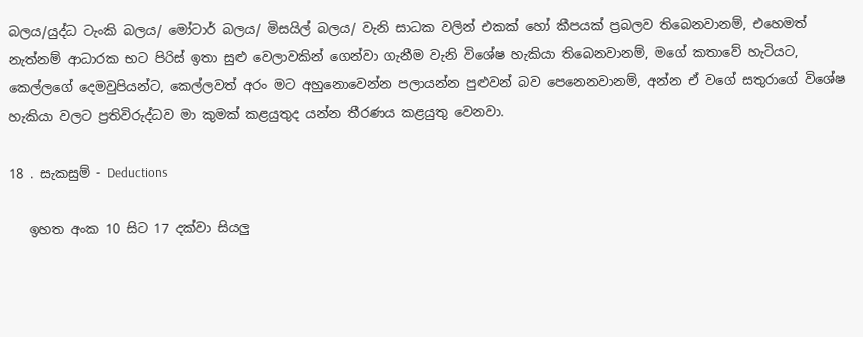බලය/යුද්ධ ටැංකි බලය/ මෝටාර් බලය/ මිසයිල් බලය/ වැනි සාධක වලින් එකක් හෝ කීපයක් ප්‍රබලව තිබෙනවානම්, එහෙමත් නැත්නම් ආධාරක භට පිරිස් ඉතා සුළු වෙලාවකින් ගෙන්වා ගැනීම වැනි විශේෂ හැකියා තිබෙනවානම්, මගේ කතාවේ හැටියට, කෙල්ලගේ දෙමවුපියන්ට, කෙල්ලවත් අරං මට අහුනොවෙන්න පලායන්න පුළුවන් බව පෙනෙනවානම්, අන්න ඒ වගේ සතුරාගේ විශේෂ හැකියා වලට ප්‍රතිවිරුද්ධව මා කුමක් කළයුතුද යන්න තීරණය කළයුතු වෙනවා.

18 . සැකසුම් - Deductions

   ඉහත අංක 10 සිට 17 දක්වා සියලු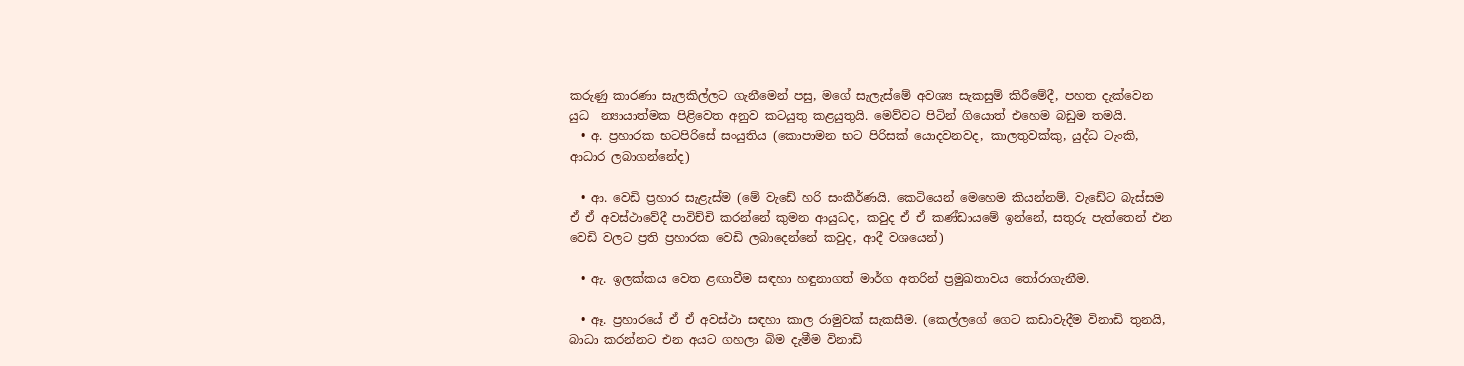කරුණු කාරණා සැලකිල්ලට ගැනීමෙන් පසු, මගේ සැලැස්මේ අවශ්‍ය සැකසුම් කිරීමේදී, පහත දැක්වෙන යුධ  න්‍යායාත්මක පිළිවෙත අනුව කටයුතු කළයුතුයි. මෙව්වට පිටින් ගියොත් එහෙම බඩුම තමයි.
  • අ. ප්‍රහාරක භටපිරිසේ සංයුතිය (කොපාමන භට පිරිසක් යොදවනවද, කාලතුවක්කු, යුද්ධ ටැංකි, ආධාර ලබාගන්නේද)

  • ආ. වෙඩි ප්‍රහාර සැළැස්ම (මේ වැඩේ හරි සංකීර්ණයි. කෙටියෙන් මෙහෙම කියන්නම්. වැඩේට බැස්සම ඒ ඒ අවස්ථාවේදී පාවිච්චි කරන්නේ කුමන ආයුධද, කවුද ඒ ඒ කණ්ඩායමේ ඉන්නේ, සතුරු පැත්තෙන් එන වෙඩි වලට ප්‍රති ප්‍රහාරක වෙඩි ලබාදෙන්නේ කවුද, ආදී වශයෙන්)

  • ඇ. ඉලක්කය වෙත ළඟාවීම සඳහා හඳුනාගත් මාර්ග අතරින් ප්‍රමුඛතාවය තෝරාගැනීම.

  • ඈ. ප්‍රහාරයේ ඒ ඒ අවස්ථා සඳහා කාල රාමුවක් සැකසීම. (කෙල්ලගේ ගෙට කඩාවැදීම විනාඩි තුනයි, බාධා කරන්නට එන අයට ගහලා බිම දැමීම විනාඩි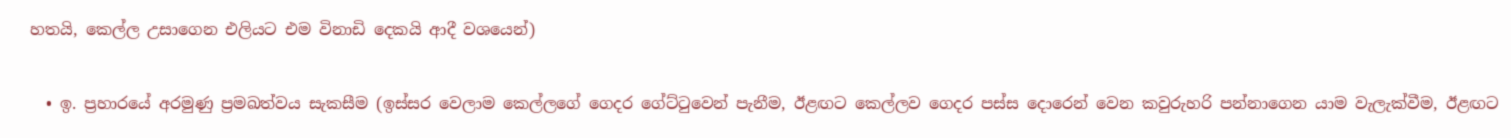හතයි, කෙල්ල උසාගෙන එලියට එම විනාඩි දෙකයි ආදී වශයෙන්)

  • ඉ. ප්‍රහාරයේ අරමුණු ප්‍රමඛත්වය සැකසීම (ඉස්සර වෙලාම කෙල්ලගේ ගෙදර ගේට්ටුවෙන් පැනීම, ඊළඟට කෙල්ලව ගෙදර පස්ස දොරෙන් වෙන කවුරුහරි පන්නාගෙන යාම වැලැක්වීම, ඊළඟට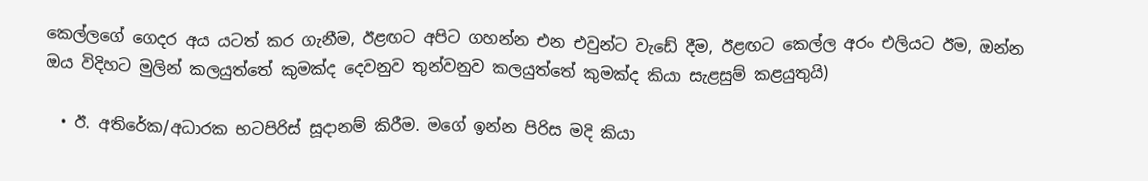කෙල්ලගේ ගෙදර අය යටත් කර ගැනීම, ඊළඟට අපිට ගහන්න එන එවුන්ට වැඩේ දීම, ඊළඟට කෙල්ල අරං එලියට ඊම, ඔන්න ඔය විදිහට මුලින් කලයුත්තේ කුමක්ද දෙවනුව තුන්වනුව කලයුත්තේ කුමක්ද කියා සැළසුම් කළයුතුයි)

  • ඊ. අතිරේක/අධාරක භටපිරිස් සූදානම් කිරීම. මගේ ඉන්න පිරිස මදි කියා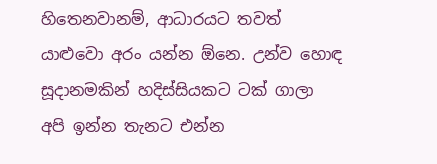හිතෙනවානම්, ආධාරයට තවත් යාළුවො අරං යන්න ඕනෙ. උන්ව හොඳ සූදානමකින් හදිස්සියකට ටක් ගාලා අපි ඉන්න තැනට එන්න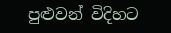පුළුවන් විදිහට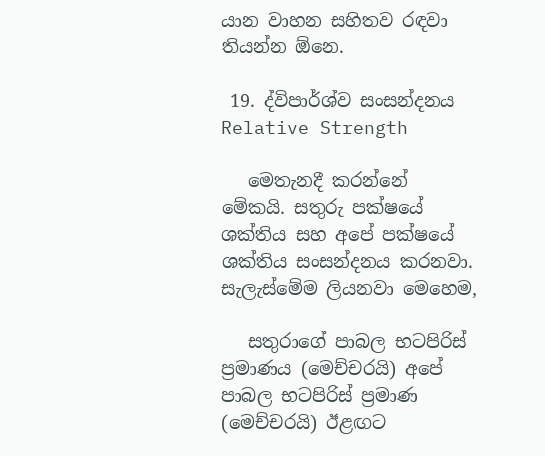යාන වාහන සහිතව රඳවා තියන්න ඕනෙ.

 19. ද්විපාර්ශ්ව සංසන්දනය Relative Strength

   මෙතැනදී කරන්නේ මේකයි. සතුරු පක්ෂයේ ශක්තිය සහ අපේ පක්ෂයේ ශක්තිය සංසන්දනය කරනවා. සැලැස්මේම ලියනවා මෙහෙම,

   සතුරාගේ පාබල භටපිරිස් ප්‍රමාණය (මෙච්චරයි) අපේ පාබල භටපිරිස් ප්‍රමාණ (මෙච්චරයි) ඊළඟට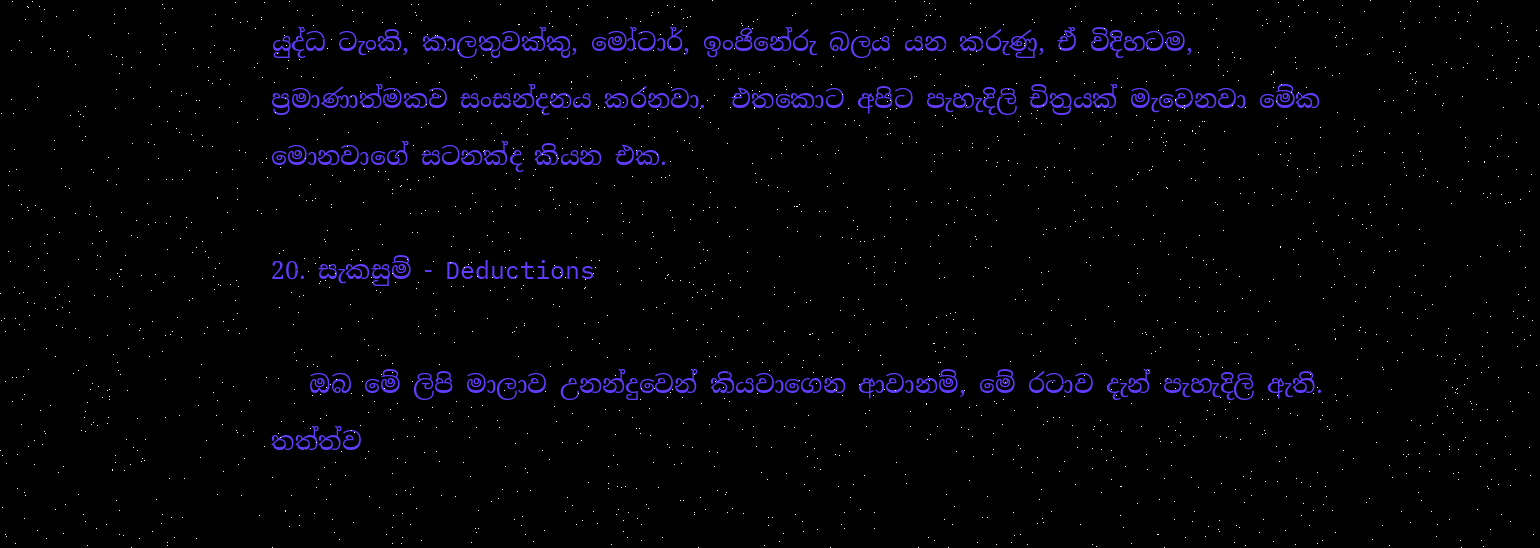යුද්ධ ටැංකි, කාලතුවක්කු, මෝටාර්, ඉංජිනේරු බලය යන කරුණු, ඒ විදිහටම, ප්‍රමාණාත්මකව සංසන්දනය කරනවා.  එතකොට අපිට පැහැදිලි චිත්‍රයක් මැවෙනවා මේක මොනවාගේ සටනක්ද කියන එක.

20. සැකසුම් - Deductions

   ඔබ මේ ලිපි මාලාව උනන්දුවෙන් කියවාගෙන ආවානම්, මේ රටාව දැන් පැහැදිලි ඇති. තත්ත්ව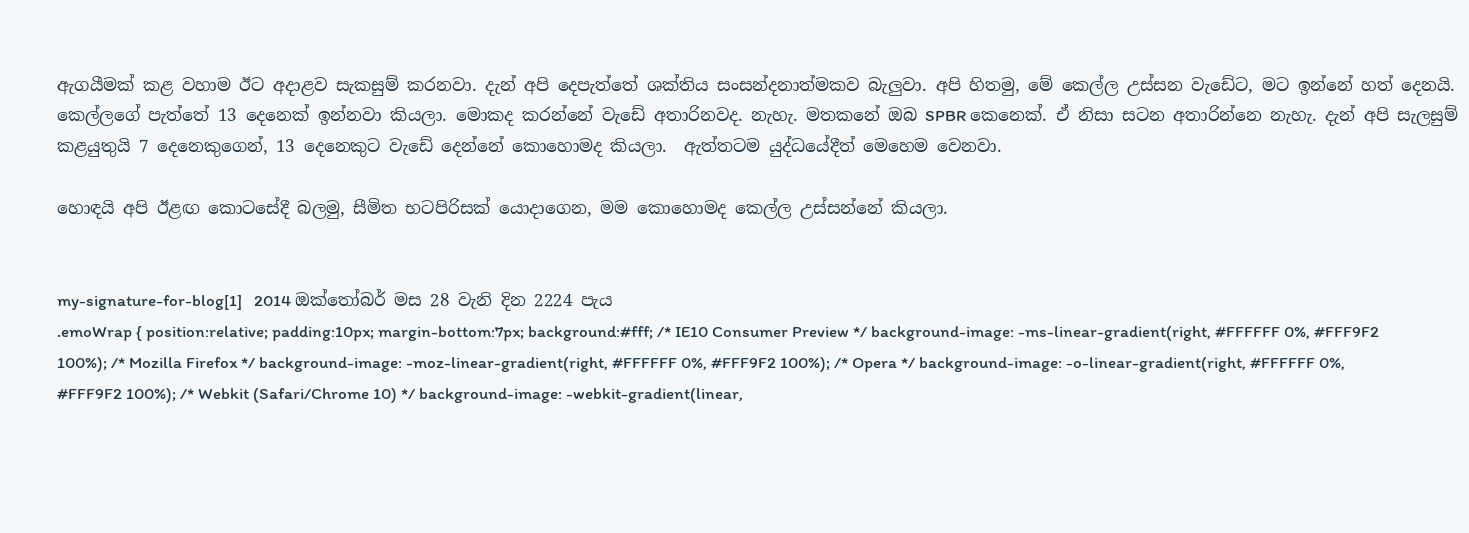ඇගයීමක් කළ වහාම ඊට අදාළව සැකසුම් කරනවා. දැන් අපි දෙපැත්තේ ශක්තිය සංසන්දනාත්මකව බැලුවා. අපි හිතමු, මේ කෙල්ල උස්සන වැඩේට, මට ඉන්නේ හත් දෙනයි. කෙල්ලගේ පැත්තේ 13 දෙනෙක් ඉන්නවා කියලා. මොකද කරන්නේ වැඩේ අතාරිනවද. නැහැ. මතකනේ ඔබ SPBR කෙනෙක්. ඒ නිසා සටන අතාරින්නෙ නැහැ. දැන් අපි සැලසුම් කළයුතුයි 7 දෙනෙකුගෙන්, 13 දෙනෙකුට වැඩේ දෙන්නේ කොහොමද කියලා.  ඇත්තටම යුද්ධයේදීත් මෙහෙම වෙනවා.

හොඳයි අපි ඊළඟ කොටසේදී බලමු, සීමිත භටපිරිසක් යොදාගෙන, මම කොහොමද කෙල්ල උස්සන්නේ කියලා.


my-signature-for-blog[1]   2014 ඔක්තෝබර් මස 28 වැනි දින 2224 පැය
.emoWrap { position:relative; padding:10px; margin-bottom:7px; background:#fff; /* IE10 Consumer Preview */ background-image: -ms-linear-gradient(right, #FFFFFF 0%, #FFF9F2 100%); /* Mozilla Firefox */ background-image: -moz-linear-gradient(right, #FFFFFF 0%, #FFF9F2 100%); /* Opera */ background-image: -o-linear-gradient(right, #FFFFFF 0%, #FFF9F2 100%); /* Webkit (Safari/Chrome 10) */ background-image: -webkit-gradient(linear,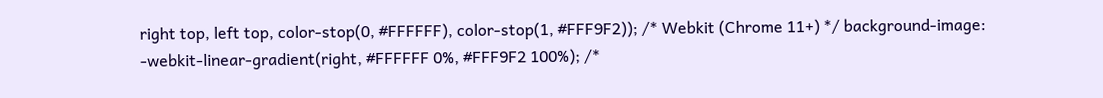right top, left top, color-stop(0, #FFFFFF), color-stop(1, #FFF9F2)); /* Webkit (Chrome 11+) */ background-image: -webkit-linear-gradient(right, #FFFFFF 0%, #FFF9F2 100%); /*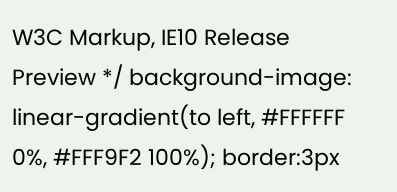W3C Markup, IE10 Release Preview */ background-image: linear-gradient(to left, #FFFFFF 0%, #FFF9F2 100%); border:3px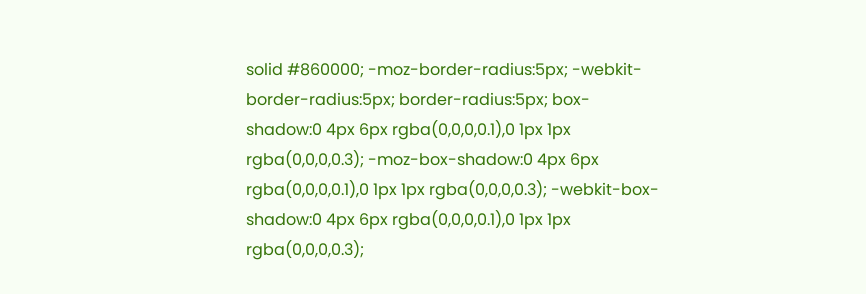solid #860000; -moz-border-radius:5px; -webkit-border-radius:5px; border-radius:5px; box-shadow:0 4px 6px rgba(0,0,0,0.1),0 1px 1px rgba(0,0,0,0.3); -moz-box-shadow:0 4px 6px rgba(0,0,0,0.1),0 1px 1px rgba(0,0,0,0.3); -webkit-box-shadow:0 4px 6px rgba(0,0,0,0.1),0 1px 1px rgba(0,0,0,0.3);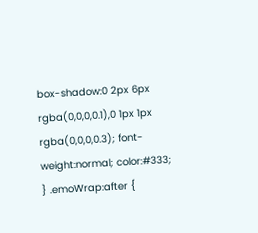box-shadow:0 2px 6px rgba(0,0,0,0.1),0 1px 1px rgba(0,0,0,0.3); font-weight:normal; color:#333; } .emoWrap:after {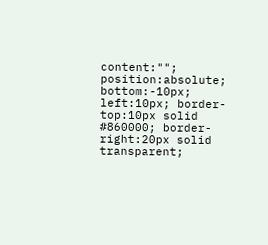content:""; position:absolute; bottom:-10px; left:10px; border-top:10px solid #860000; border-right:20px solid transparent;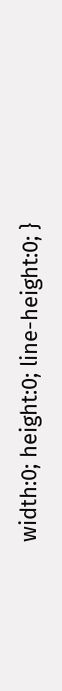width:0; height:0; line-height:0; }